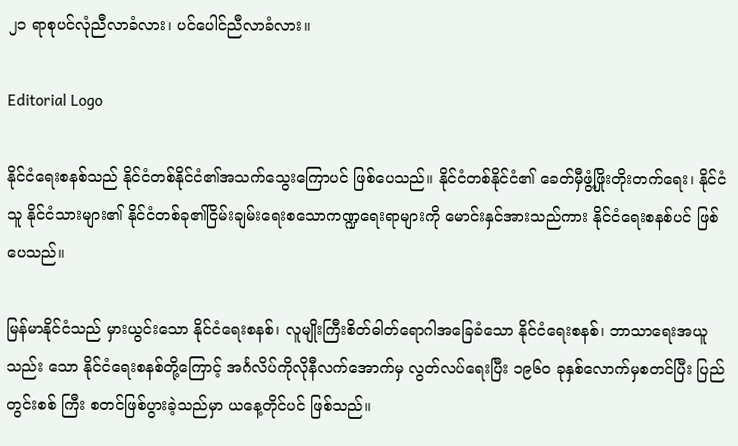၂၁ ရာစုပင်လုံညီလာခံလား၊ ပင်ပေါင်ညီလာခံလား။

Editorial Logo

နိုင်ငံရေးစနစ်သည် နိုင်ငံတစ်နိုင်ငံ၏အသက်သွေးကြောပင် ဖြစ်ပေသည်။ နိုင်ငံတစ်နိုင်ငံ၏ ခေတ်မှီဖွံ့ဖြိုးတိုးတက်ရေး၊ နိုင်ငံသူ နိုင်ငံသားများ၏ နိုင်ငံတစ်ခု၏ငြိမ်းချမ်းရေးစသောကဏ္ဍရေးရာများကို မောင်းနှင်အားသည်ကား နိုင်ငံရေးစနစ်ပင် ဖြစ်ပေသည်။

မြန်မာနိုင်ငံသည် မှားယွင်းသော နိုင်ငံရေးစနစ်၊ လူမျိုးကြီးစိတ်ဓါတ်ရောဂါအခြေခံသော နိုင်ငံရေးစနစ်၊ ဘာသာရေးအယူ သည်း သော နိုင်ငံရေးစနစ်တို့ကြောင့် အင်္ဂလိပ်ကိုလိုနီလက်အောက်မှ လွတ်လပ်ရေးပြီး ၁၉၆၀ ခုနှစ်လောက်မှစတင်ပြီး ပြည်တွင်းစစ် ကြီး စတင်ဖြစ်ပွားခဲ့သည်မှာ ယနေ့တိုင်ပင် ဖြစ်သည်။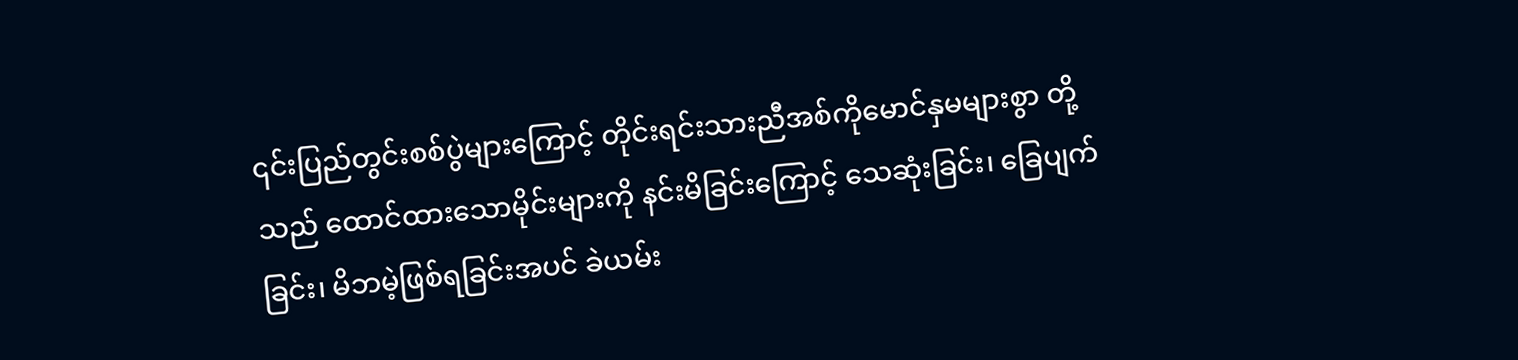၎င်းပြည်တွင်းစစ်ပွဲများကြောင့် တိုင်းရင်းသားညီအစ်ကိုမောင်နှမများစွာ တို့သည် ထောင်ထားသောမိုင်းများကို နင်းမိခြင်းကြောင့် သေဆုံးခြင်း၊ ခြေပျက်ခြင်း၊ မိဘမဲ့ဖြစ်ရခြင်းအပင် ခဲယမ်း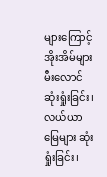များကြောင့် အိုးအိမ်များမီးလောင်ဆုံးရှုံးခြင်း၊ လယ်ယာမြေများ ဆုံးရှုံးခြင်း၊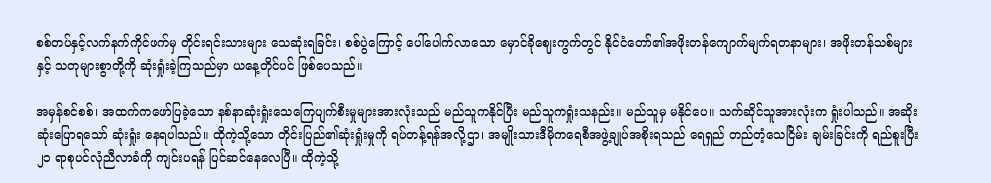စစ်တပ်နှင့်လက်နက်ကိုင်ဖက်မှ တိုင်းရင်းသားများ သေဆုံးရခြင်း၊ စစ်ပွဲကြောင့် ပေါ်ပေါက်လာသော မှောင်ခိုဈေးကွက်တွင် နိုင်ငံတော်၏အဖိုးတန်ကျောက်မျက်ရတနာများ၊ အဖိုးတန်သစ်များနှင့် သတုများစွာတို့ကို ဆုံးရှုံးခဲ့ကြသည်မှာ ယနေ့တိုင်ပင် ဖြစ်ပေသည်။

အမှန်စင်စစ်၊ အထက်ကဖော်ပြခဲ့သော နစ်နာဆုံးရှုံးသေကြေပျက်စီးမှုများအားလုံးသည် မည်သူကနိုင်ပြီး မည်သူကရှုံးသနည်း။ မည်သူမှ မနိုင်ပေ။ သက်ဆိုင်သူအားလုံးက ရှုံးပါသည်။ အဆိုးဆုံးပြောရသော် ဆုံးရှုံး နေရပါသည်။ ထိုကဲ့သို့သော တိုင်းပြည်၏ဆုံးရှုံးမှုကို ရပ်တန့်ရန်အလို့ဌာ၊ အမျိုးသားဒီမိုကရေစီအဖွဲ့ချုပ်အစိုးရသည် ရေရှည် တည်တံ့သေငြိမ်း ချမ်းခြင်းကို ရည်စူးပြီး ၂၁ ရာစုပင်လုံညီလာခံကို ကျင်းပရန် ပြင်ဆင်နေလေပြီ။ ထိုကဲ့သို့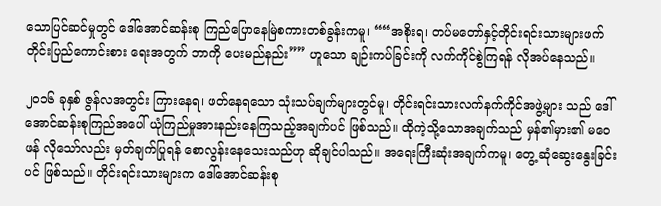သောပြင်ဆင်မှုတွင် ဒေါ်အောင်ဆန်းစု ကြည်ပြောနေမြဲစကားတစ်ခွန်းကမူ၊ ““အစိုးရ၊ တပ်မတော်နှင့်တိုင်းရင်းသားများဖက် တိုင်းပြည်ကောင်းစား ရေးအတွက် ဘာကို ပေးမည်နည်း”” ဟူသော ချဉ်းကပ်ခြင်းကို လက်ကိုင်စွဲကြရန် လိုအပ်နေသည်။

၂၀၁၆ ခုနှစ် ဇွန်လအတွင်း ကြားနေရ၊ ဖတ်နေရသော သုံးသပ်ချက်များတွင်မူ၊ တိုင်းရင်းသားလက်နက်ကိုင်အဖွဲ့များ သည် ဒေါ် အောင်ဆန်းစုကြည်အပေါ် ယုံကြည်မှုအားနည်းနေကြသည့်အချက်ပင် ဖြစ်သည်။ ထိုကဲ့သို့သောအချက်သည် မှန်၏မှား၏ မဝေဖန် လိုသော်လည်း မှတ်ချက်ပြုရန် စောလွန်းနေသေးသည်ဟု ဆိုချင်ပါသည်။ အရေးကြီးဆုံးအချက်ကမူ၊ တွေ့ ဆုံဆွေးနွေးခြင်းပင် ဖြစ်သည်။ တိုင်းရင်းသားများက ဒေါ်အောင်ဆန်းစု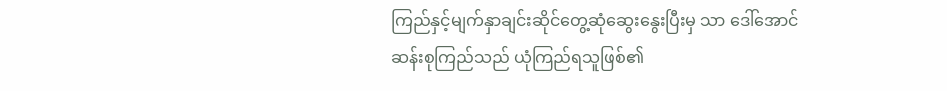ကြည်နှင့်မျက်နှာချင်းဆိုင်တွေ့ဆုံဆွေးနွေးပြီးမှ သာ ဒေါ်အောင် ဆန်းစုကြည်သည် ယုံကြည်ရသူဖြစ်၏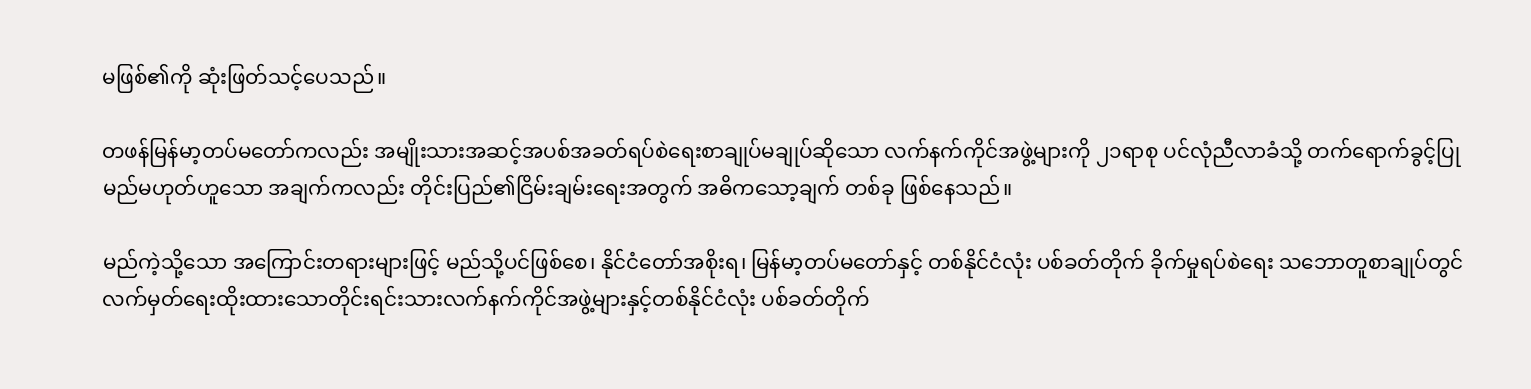မဖြစ်၏ကို ဆုံးဖြတ်သင့်ပေသည်။

တဖန်မြန်မာ့တပ်မတော်ကလည်း အမျိုးသားအဆင့်အပစ်အခတ်ရပ်စဲရေးစာချုပ်မချုပ်ဆိုသော လက်နက်ကိုင်အဖွဲ့များကို ၂၁ရာစု ပင်လုံညီလာခံသို့ တက်ရောက်ခွင့်ပြုမည်မဟုတ်ဟူသော အချက်ကလည်း တိုင်းပြည်၏ငြိမ်းချမ်းရေးအတွက် အဓိကသော့ချက် တစ်ခု ဖြစ်နေသည်။

မည်ကဲ့သို့သော အကြောင်းတရားများဖြင့် မည်သို့ပင်ဖြစ်စေ၊ နိုင်ငံတော်အစိုးရ၊ မြန်မာ့တပ်မတော်နှင့် တစ်နိုင်ငံလုံး ပစ်ခတ်တိုက် ခိုက်မှုရပ်စဲရေး သဘောတူစာချုပ်တွင် လက်မှတ်ရေးထိုးထားသောတိုင်းရင်းသားလက်နက်ကိုင်အဖွဲ့များနှင့်တစ်နိုင်ငံလုံး ပစ်ခတ်တိုက်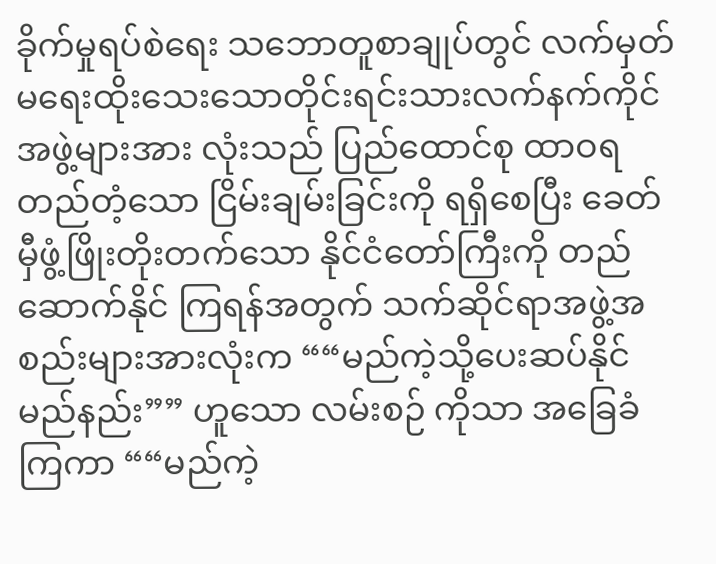ခိုက်မှုရပ်စဲရေး သဘောတူစာချုပ်တွင် လက်မှတ်မရေးထိုးသေးသောတိုင်းရင်းသားလက်နက်ကိုင်အဖွဲ့များအား လုံးသည် ပြည်ထောင်စု ထာဝရတည်တံ့သော ငြိမ်းချမ်းခြင်းကို ရရှိစေပြီး ခေတ်မှီဖွံ့ဖြိုးတိုးတက်သော နိုင်ငံတော်ကြီးကို တည်ဆောက်နိုင် ကြရန်အတွက် သက်ဆိုင်ရာအဖွဲ့အစည်းများအားလုံးက ““မည်ကဲ့သို့ပေးဆပ်နိုင်မည်နည်း”” ဟူသော လမ်းစဉ် ကိုသာ အခြေခံကြကာ ““မည်ကဲ့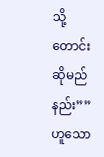သို့ တောင်းဆိုမည်နည်း”” ဟူသော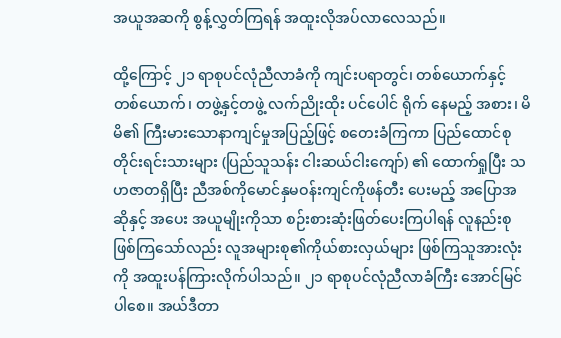အယူအဆကို စွန့်လွှတ်ကြရန် အထူးလိုအပ်လာလေသည်။

ထို့ကြောင့် ၂၁ ရာစုပင်လုံညီလာခံကို ကျင်းပရာတွင်၊ တစ်ယောက်နှင့်တစ်ယောက်၊ တဖွဲ့နှင့်တဖွဲ့ လက်ညိုးထိုး ပင်ပေါင် ရိုက် နေမည့် အစား၊ မိမိ၏ ကြီးမားသောနာကျင်မှုအပြည့်ဖြင့် စတေးခံကြကာ ပြည်ထောင်စုတိုင်းရင်းသားများ (ပြည်သူသန်း ငါးဆယ်ငါးကျော်) ၏ ထောက်ရှုပြီး သဟဇာတရှိပြီး ညီအစ်ကိုမောင်နှမဝန်းကျင်ကိုဖန်တီး ပေးမည့် အပြောအဆိုနှင့် အပေး အယူမျိုးကိုသာ စဉ်းစားဆုံးဖြတ်ပေးကြပါရန် လူနည်းစုဖြစ်ကြသော်လည်း လူအများစု၏ကိုယ်စားလှယ်များ ဖြစ်ကြသူအားလုံးကို အထူးပန်ကြားလိုက်ပါသည်။ ၂၁ ရာစုပင်လုံညီလာခံကြီး အောင်မြင်ပါစေ။ အယ်ဒီတာ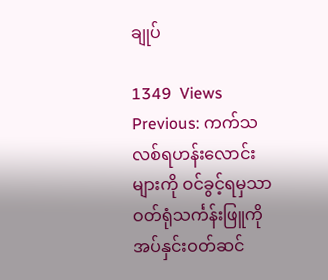ချုပ်

1349  Views
Previous: ကက်သလစ်ရဟန်းလောင်းများကို ဝင်ခွင့်ရမှသာ ဝတ်ရုံသင်္ကန်းဖြူကို အပ်နှင်းဝတ်ဆင်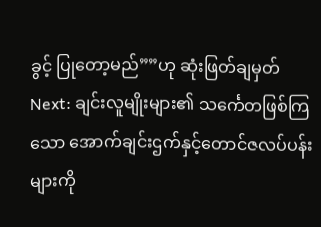ခွင့် ပြုတော့မည်””ဟု ဆုံးဖြတ်ချမှတ်
Next: ချင်းလူမျိုးများ၏ သင်္ကေတဖြစ်ကြသော အောက်ချင်းဌက်နှင့်တောင်ဇလပ်ပန်းများကို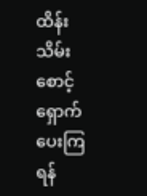ထိန်းသိမ်းစောင့်ရှောက်ပေးကြရန်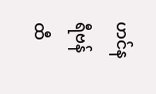ဟင်နရီဗန်ထီ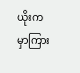ယိုးက မှာကြား